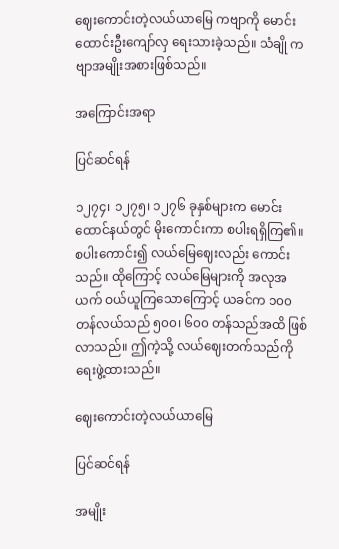ဈေးကောင်းတဲ့လယ်ယာမြေ ကဗျာကို မောင်းထောင်းဦးကျော်လှ ရေးသားခဲ့သည်။ သံချို ကဗျာအမျိုးအစားဖြစ်သည်။

အကြောင်းအရာ

ပြင်ဆင်ရန်

၁၂၇၄၊ ၁၂၇၅၊ ၁၂၇၆ ခုနှစ်များက မောင်းထောင်နယ်တွင် မိုးကောင်းကာ စပါးရရှိကြ၏။ စပါးကောင်း၍ လယ်မြေဈေးလည်း ကောင်းသည်။ ထိုကြောင့် လယ်မြေများကို အလုအယက် ဝယ်ယူကြသောကြောင့် ယခင်က ၁၀၀ တန်လယ်သည် ၅၀၀၊ ၆၀၀ တန်သည်အထိ ဖြစ်လာသည်။ ဤကဲ့သို့ လယ်ဈေးတက်သည်ကို ရေးဖွဲ့ထားသည်။

ဈေးကောင်းတဲ့လယ်ယာမြေ

ပြင်ဆင်ရန်

အမျိုး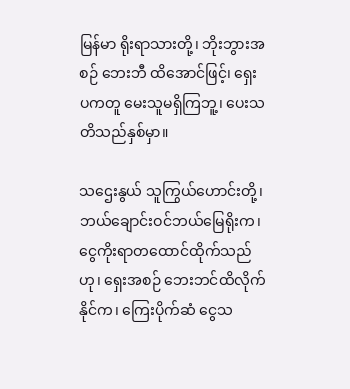မြန်မာ ရိုးရာသားတို့၊ ဘိုးဘွားအစဉ် ဘေးဘီ ထိအောင်ဖြင့်၊ ရှေးပကတူ မေးသူမရှိကြဘူ့၊ ပေးသတိသည်နှစ်မှာ။

သဌေးနွယ် သူကြွယ်ဟောင်းတို့၊ ဘယ်ချောင်းဝင်ဘယ်မြေရိုးက၊ ငွေကိုးရာတထောင်ထိုက်သည်ဟု၊ ရှေးအစဉ် ဘေးဘင်ထိလိုက်နိုင်က၊ ကြေးပိုက်ဆံ ငွေသ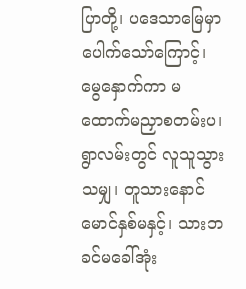ပြာတို့၊ ပဒေသာမြေမှာပေါက်သော်ကြောင့်၊ မွေနှောက်ကာ မထောက်မညှာစတမ်းပ၊ ရွာလမ်းတွင် လူသူသွားသမျှ၊ တူသားနောင် မောင်နှစ်မနှင့်၊ သားဘခင်မခေါ်အုံး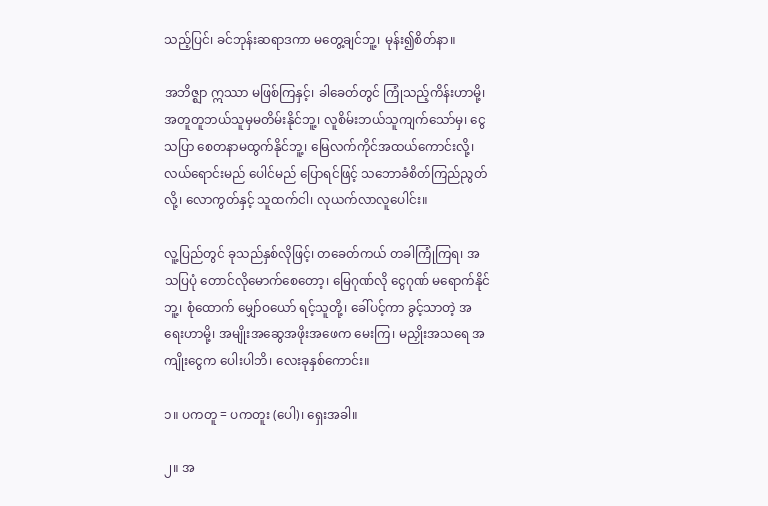သည့်ပြင်၊ ခင်ဘုန်းဆရာဒကာ မတွေ့ချင်ဘူ့၊ မုန်း၍စိတ်နာ။

အဘိဇ္ဈာ ဣဿာ မဖြစ်ကြနှင့်၊ ခါခေတ်တွင် ကြုံသည့်ကိန်းဟာမို့၊ အတူတူဘယ်သူမှမတိမ်းနိုင်ဘူ့၊ လူစိမ်းဘယ်သူကျက်သော်မှ၊ ငွေသပြာ စေတနာမထွက်နိုင်ဘူ့၊ မြေလက်ကိုင်အထယ်ကောင်းလို့၊ လယ်ရောင်းမည် ပေါင်မည် ပြောရင်ဖြင့် သဘောခံစိတ်ကြည်ညွတ်လို့၊ လောကွတ်နှင့် သူထက်ငါ၊ လုယက်လာလူပေါင်း။

လူ့ပြည်တွင် ခုသည်နှစ်လိုဖြင့်၊ တခေတ်ကယ် တခါကြုံကြရ၊ အသပြပုံ တောင်လိုမောက်စေတော့၊ မြေဂုဏ်လို ငွေဂုဏ် မရောက်နိုင်ဘူ့၊ စုံထောက် မျှော်ဝယော် ရင့်သူတို့၊ ခေါ်ပင့်ကာ ခွင့်သာတဲ့ အရေးဟာမို့၊ အမျိုးအဆွေအဖိုးအဖေက မေးကြ၊ မညှိုးအသရေ အကျိုးငွေက ပေါးပါဘိ၊ လေးခုနှစ်ကောင်း။

၁။ ပကတူ = ပကတူး (ပေါ)၊ ရှေးအခါ။

၂။ အ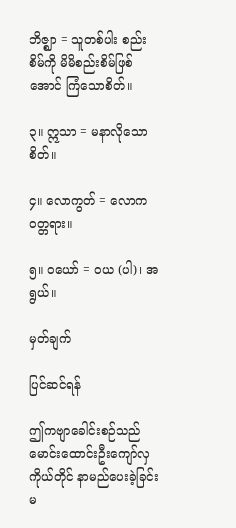ဘိဇ္ဈာ = သူတစ်ပါး စည်းစိမ်ကို မိမိစည်းစိမ်ဖြစ်အောင် ကြံသောစိတ်။

၃။ ဣသာ = မနာလိုသောစိတ်။

၄။ လောကွတ် = လောကဝတ္တရား။

၅။ ဝယော် = ဝယ (ပါ)၊ အရွယ်။

မှတ်ချက်

ပြင်ဆင်ရန်

ဤကဗျာခေါင်းစဉ်သည် မောင်းထောင်းဦးကျော်လှ ကိုယ်တိုင် နာမည်ပေးခဲ့ခြင်း မ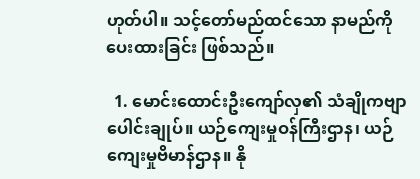ဟုတ်ပါ။ သင့်တော်မည်ထင်သော နာမည်ကို ပေးထားခြင်း ဖြစ်သည်။

  1. မောင်းထောင်းဦးကျော်လှ၏ သံချိုကဗျာပေါင်းချုပ်။ ယဉ်ကျေးမှုဝန်ကြီးဌာန၊ ယဉ်ကျေးမှုဗိမာန်ဌာန။ နို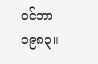ဝင်ဘာ ၁၉၈၃။